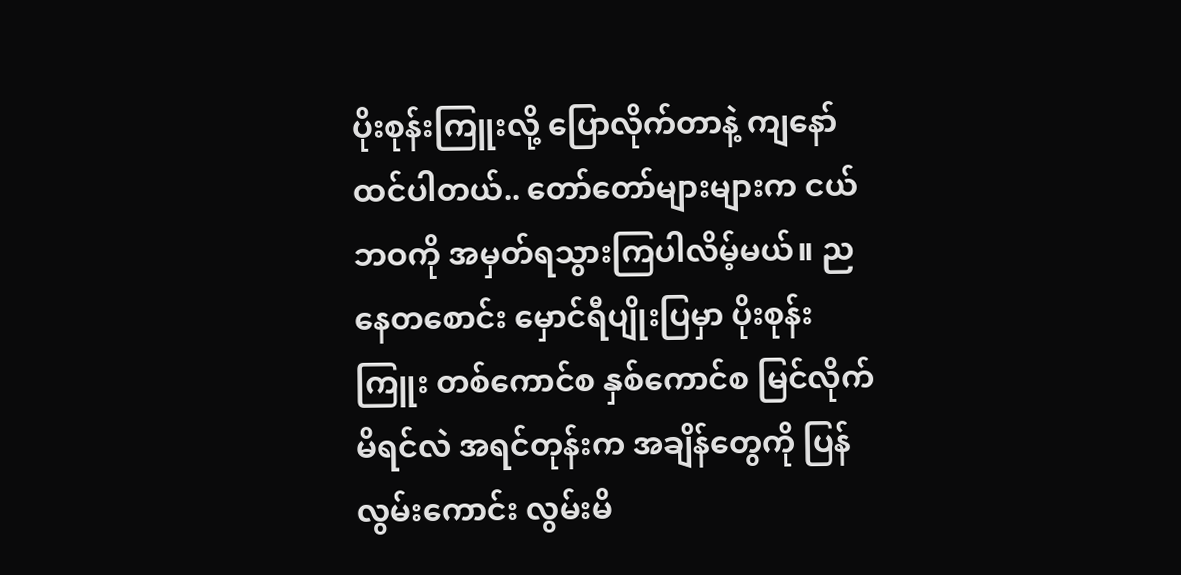ပိုးစုန်းကြူးလို့ ပြောလိုက်တာနဲ့ ကျနော်ထင်ပါတယ်.. တော်တော်များများက ငယ်ဘဝကို အမှတ်ရသွားကြပါလိမ့်မယ်။ ညနေတစောင်း မှောင်ရီပျိုးပြမှာ ပိုးစုန်းကြူး တစ်ကောင်စ နှစ်ကောင်စ မြင်လိုက်မိရင်လဲ အရင်တုန်းက အချိန်တွေကို ပြန်လွမ်းကောင်း လွမ်းမိ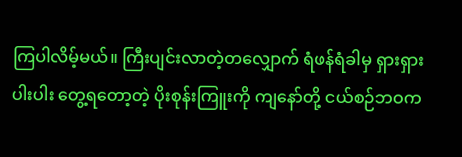ကြပါလိမ့်မယ်။ ကြီးပျင်းလာတဲ့တလျှောက် ရံဖန်ရံခါမှ ရှားရှားပါးပါး တွေ့ရတော့တဲ့ ပိုးစုန်းကြူးကို ကျနော်တို့ ငယ်စဉ်ဘဝက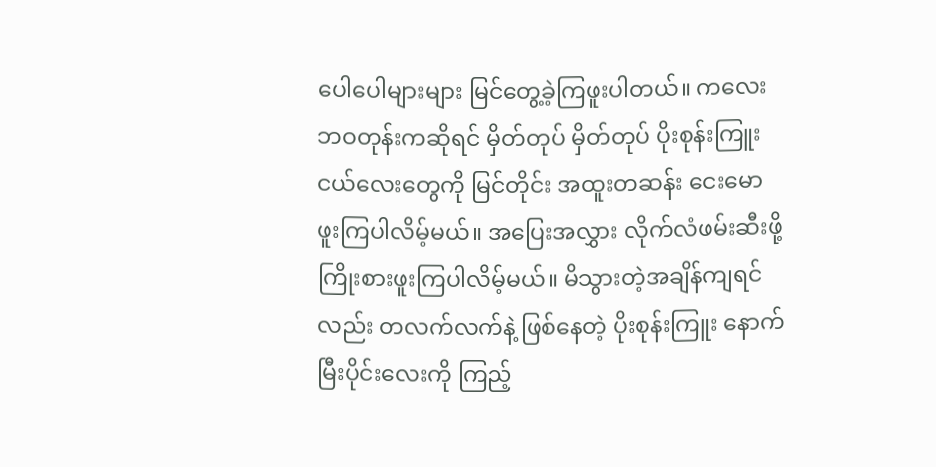ပေါပေါများများ မြင်တွေ့ခဲ့ကြဖူးပါတယ်။ ကလေးဘဝတုန်းကဆိုရင် မှိတ်တုပ် မှိတ်တုပ် ပိုးစုန်းကြူးငယ်လေးတွေကို မြင်တိုင်း အထူးတဆန်း ငေးမောဖူးကြပါလိမ့်မယ်။ အပြေးအလွှား လိုက်လံဖမ်းဆီးဖို့ ကြိုးစားဖူးကြပါလိမ့်မယ်။ မိသွားတဲ့အချိန်ကျရင်လည်း တလက်လက်နဲ့ ဖြစ်နေတဲ့ ပိုးစုန်းကြူး နောက်မြီးပိုင်းလေးကို ကြည့်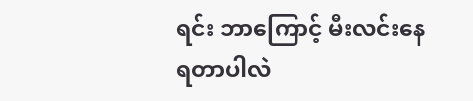ရင်း ဘာကြောင့် မီးလင်းနေရတာပါလဲ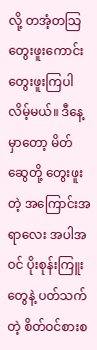လို့ တအံ့တသြ တွေးဖူးကောင်း တွေးဖူးကြပါလိမ့်မယ်။ ဒီနေ့မှာတော့ မိတ်ဆွေတို့ တွေးဖူးတဲ့ အကြောင်းအရာလေး အပါအဝင် ပိုးစုန်းကြူးတွေနဲ့ ပတ်သက်တဲ့ စိတ်ဝင်စားစ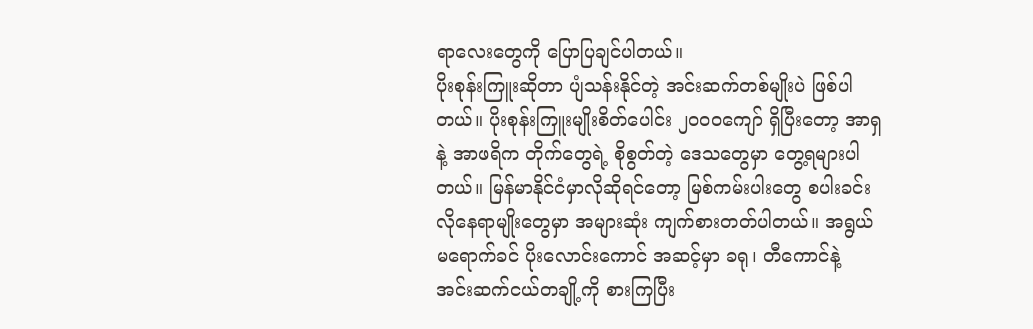ရာလေးတွေကို ပြောပြချင်ပါတယ်။
ပိုးစုန်းကြူးဆိုတာ ပျံသန်းနိုင်တဲ့ အင်းဆက်တစ်မျိုးပဲ ဖြစ်ပါတယ်။ ပိုးစုန်းကြူးမျိုးစိတ်ပေါင်း ၂၀၀၀ကျော် ရှိပြီးတော့ အာရှနဲ့ အာဖရိက တိုက်တွေရဲ့ စိုစွတ်တဲ့ ဒေသတွေမှာ တွေ့ရများပါတယ်။ မြန်မာနိုင်ငံမှာလိုဆိုရင်တော့ မြစ်ကမ်းပါးတွေ စပါးခင်းလိုနေရာမျိုးတွေမှာ အများဆုံး ကျက်စားတတ်ပါတယ်။ အရွယ်မရောက်ခင် ပိုးလောင်းကောင် အဆင့်မှာ ခရု၊ တီကောင်နဲ့ အင်းဆက်ငယ်တချို့ကို စားကြပြီး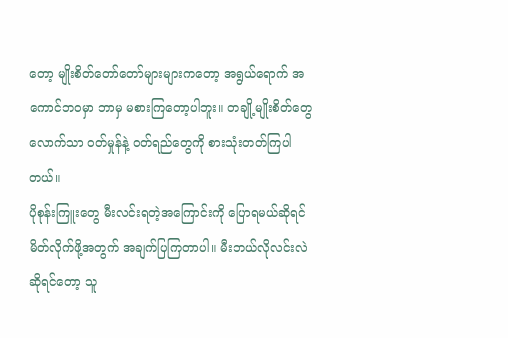တော့ မျိုးစိတ်တော်တော်များများကတော့ အရွယ်ရောက် အကောင်ဘဝမှာ ဘာမှ မစားကြတော့ပါဘူး။ တချို့မျိုးစိတ်တွေလောက်သာ ဝတ်မှုန်နဲ့ ဝတ်ရည်တွေကို စားသုံးတတ်ကြပါတယ်။
ပိုစုန်းကြူးတွေ မီးလင်းရတဲ့အကြောင်းကို ပြောရမယ်ဆိုရင် မိတ်လိုက်ဖို့အတွက် အချက်ပြကြတာပါ။ မီးဘယ်လိုလင်းလဲ ဆိုရင်တော့ သူ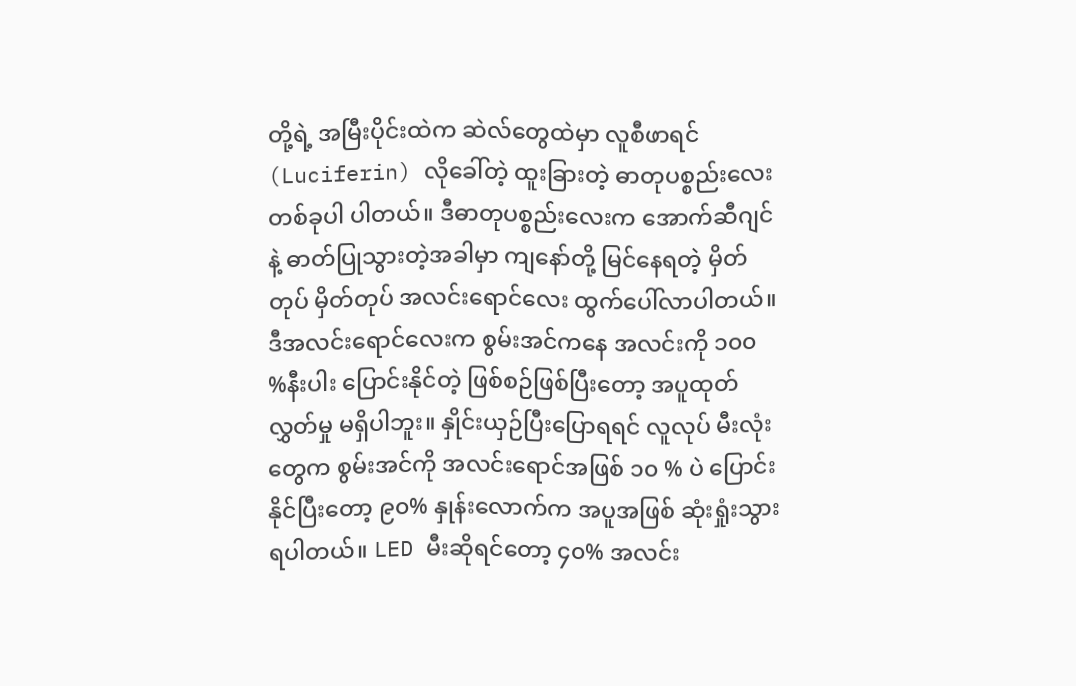တို့ရဲ့ အမြီးပိုင်းထဲက ဆဲလ်တွေထဲမှာ လူစီဖာရင်(Luciferin) လိုခေါ်တဲ့ ထူးခြားတဲ့ ဓာတုပစ္စည်းလေးတစ်ခုပါ ပါတယ်။ ဒီဓာတုပစ္စည်းလေးက အောက်ဆီဂျင်နဲ့ ဓာတ်ပြုသွားတဲ့အခါမှာ ကျနော်တို့ မြင်နေရတဲ့ မှိတ်တုပ် မှိတ်တုပ် အလင်းရောင်လေး ထွက်ပေါ်လာပါတယ်။ ဒီအလင်းရောင်လေးက စွမ်းအင်ကနေ အလင်းကို ၁၀၀ %နီးပါး ပြောင်းနိုင်တဲ့ ဖြစ်စဉ်ဖြစ်ပြီးတော့ အပူထုတ်လွှတ်မှု မရှိပါဘူး။ နှိုင်းယှဉ်ပြီးပြောရရင် လူလုပ် မီးလုံးတွေက စွမ်းအင်ကို အလင်းရောင်အဖြစ် ၁၀ % ပဲ ပြောင်းနိုင်ပြီးတော့ ၉၀% နှုန်းလောက်က အပူအဖြစ် ဆုံးရှုံးသွားရပါတယ်။ LED မီးဆိုရင်တော့ ၄၀% အလင်း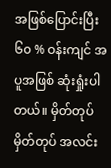အဖြစ်ပြောင်းပြီး ၆၀ % ဝန်းကျင် အပူအဖြစ် ဆုံးရှုံးပါတယ်။ မှိတ်တုပ် မှိတ်တုပ် အလင်း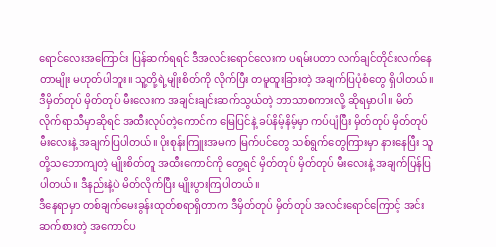ရောင်လေးအကြောင်း ပြန်ဆက်ရရင် ဒီအလင်းရောင်လေးက ပရမ်းပတာ လက်ချင်တိုင်းလက်နေတာမျိုး မဟုတ်ပါဘူး။ သူ့တို့ရဲ့မျိုးစိတ်ကို လိုက်ပြီး တမူထူးခြားတဲ့ အချက်ပြပုံစံတွေ ရှိပါတယ်။ ဒီမှိတ်တုပ် မှိတ်တုပ် မီးလေးက အချင်းချင်းဆက်သွယ်တဲ့ ဘာသာစကားလို့ ဆိုရမှာပါ။ မိတ်လိုက်ရာသီမှာဆိုရင် အထီးလုပ်တဲ့ကောင်က မြေပြင်နဲ့ ခပ်နိမ့်နိမ့်မှာ ကပ်ပျံပြီး မှိတ်တုပ် မှိတ်တုပ် မီးလေးနဲ့ အချက်ပြပါတယ်။ ပိုးစုန်းကြူးအမက မြက်ပင်တွေ သစ်ရွက်တွေကြားမှာ နားနေပြီး သူတို့သဘောကျတဲ့ မျိုးစိတ်တူ အထီးကောင်ကို တွေ့ရင် မှိတ်တုပ် မှိတ်တုပ် မီးလေးနဲ့ အချက်ပြန်ပြပါတယ်။ ဒီနည်းနဲ့ပဲ မိတ်လိုက်ပြီး မျိုးပွားကြပါတယ်။
ဒီနေရာမှာ တစ်ချက်မေးခွန်းထုတ်စရာရှိတာက ဒီမှိတ်တုပ် မှိတ်တုပ် အလင်းရောင်ကြောင့် အင်းဆက်စားတဲ့ အကောင်ပ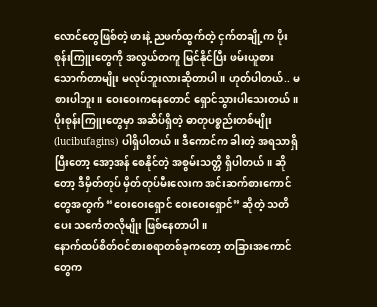လောင်တွေဖြစ်တဲ့ ဖားနဲ့ ညဖက်ထွက်တဲ့ ငှက်တချို့က ပိုးစုန်းကြူးတွေကို အလွယ်တကူ မြင်နိုင်ပြီး ဖမ်းယူစားသောက်တာမျိုး မလုပ်ဘူးလားဆိုတာပါ။ ဟုတ်ပါတယ်.. မစားပါဘူး။ ဝေးဝေးကနေတောင် ရှောင်သွားပါသေးတယ်။ ပိုးစုန်းကြူးတွေမှာ အဆိပ်ရှိတဲ့ ဓာတုပစ္စည်းတစ်မျိုး(lucibufagins) ပါရှိပါတယ်။ ဒီကောင်က ခါးတဲ့ အရသာရှိပြီးတော့ အော့အန် စေနိုင်တဲ့ အစွမ်းသတ္တိ ရှိပါတယ်။ ဆိုတော့ ဒီမှိတ်တုပ် မှိတ်တုပ်မီးလေးက အင်းဆက်စားကောင်တွေအတွက် “ဝေးဝေးရှောင် ဝေးဝေးရှောင်” ဆိုတဲ့ သတိပေး သင်္ကေတလိုမျိုး ဖြစ်နေတာပါ။
နောက်ထပ်စိတ်ဝင်စားစရာတစ်ခုကတော့ တခြားအကောင်တွေက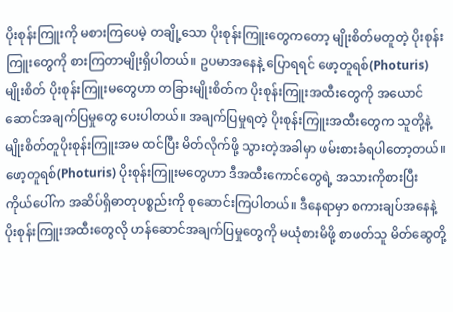ပိုးစုန်းကြူးကို မစားကြပေမဲ့ တချို့သော ပိုးစုန်းကြူးတွေကတော့ မျိုးစိတ်မတူတဲ့ ပိုးစုန်းကြူးတွေကို စားကြတာမျိုးရှိပါတယ်။ ဥပမာအနေနဲ့ ပြောရရင် ဖော့တူရစ်(Photuris)မျိုးစိတ် ပိုးစုန်းကြူးမတွေဟာ တခြားမျိုးစိတ်က ပိုးစုန်းကြူးအထီးတွေကို အယောင်ဆောင်အချက်ပြမှုတွေ ပေးပါတယ်။ အချက်ပြမှုရတဲ့ ပိုးစုန်းကြူးအထီးတွေက သူတို့နဲ့မျိုးစိတ်တူပိုးစုန်းကြူးအမ ထင်ပြီး မိတ်လိုက်ဖို့ သွားတဲ့အခါမှာ ဖမ်းစားခံရပါတော့တယ်။ ဖော့တူရစ်(Photuris) ပိုးစုန်းကြူးမတွေဟာ ဒီအထီးကောင်တွေရဲ့ အသားကိုစားပြီး ကိုယ်ပေါ်က အဆိပ်ရှိဓာတုပစ္စည်းကို စုဆောင်းကြပါတယ်။ ဒီနေရာမှာ စကားချပ်အနေနဲ့ ပိုးစုန်းကြူးအထီးတွေလို ဟန်ဆောင်အချက်ပြမှုတွေကို မယုံစားမိဖို့ စာဖတ်သူ မိတ်ဆွေတို့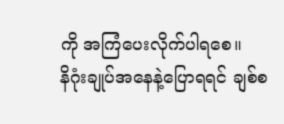ကို အကြံပေးလိုက်ပါရစေ။
နိဂုံးချုပ်အနေနဲ့ပြောရရင် ချစ်စ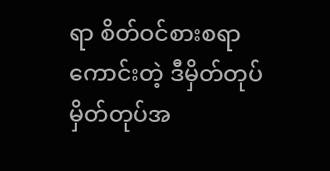ရာ စိတ်ဝင်စားစရာကောင်းတဲ့ ဒီမှိတ်တုပ် မှိတ်တုပ်အ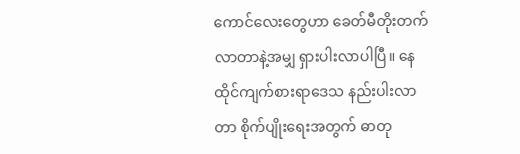ကောင်လေးတွေဟာ ခေတ်မီတိုးတက်လာတာနဲ့အမျှ ရှားပါးလာပါပြီ။ နေထိုင်ကျက်စားရာဒေသ နည်းပါးလာတာ စိုက်ပျိုးရေးအတွက် ဓာတု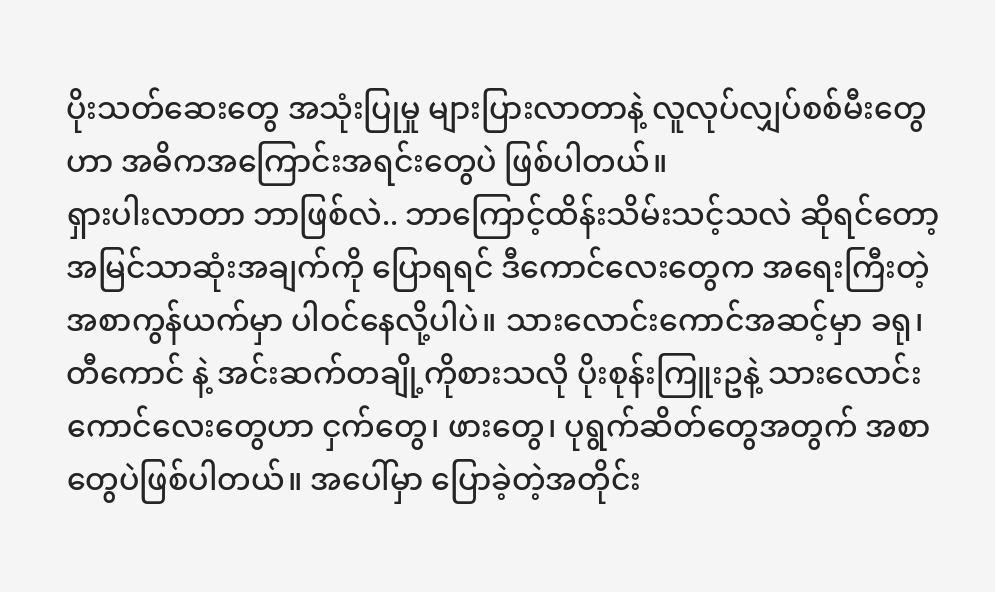ပိုးသတ်ဆေးတွေ အသုံးပြုမှု များပြားလာတာနဲ့ လူလုပ်လျှပ်စစ်မီးတွေဟာ အဓိကအကြောင်းအရင်းတွေပဲ ဖြစ်ပါတယ်။
ရှားပါးလာတာ ဘာဖြစ်လဲ.. ဘာကြောင့်ထိန်းသိမ်းသင့်သလဲ ဆိုရင်တော့ အမြင်သာဆုံးအချက်ကို ပြောရရင် ဒီကောင်လေးတွေက အရေးကြီးတဲ့ အစာကွန်ယက်မှာ ပါဝင်နေလို့ပါပဲ။ သားလောင်းကောင်အဆင့်မှာ ခရု၊ တီကောင် နဲ့ အင်းဆက်တချို့ကိုစားသလို ပိုးစုန်းကြူးဥနဲ့ သားလောင်းကောင်လေးတွေဟာ ငှက်တွေ၊ ဖားတွေ၊ ပုရွက်ဆိတ်တွေအတွက် အစာတွေပဲဖြစ်ပါတယ်။ အပေါ်မှာ ပြောခဲ့တဲ့အတိုင်း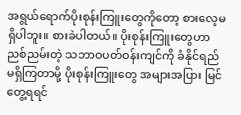အရွယ်ရောက်ပိုးစုန်းကြူးတွေကိုတော့ စားလေ့မရှိပါဘူး။ စားခဲပါတယ်။ ပိုးစုန်းကြူးတွေဟာ ညစ်ညမ်းတဲ့ သဘာဝပတ်ဝန်းကျင်ကို ခံနိုင်ရည် မရှိကြတာမို့ ပိုးစုန်းကြူးတွေ အများအပြား မြင်တွေ့ရရင်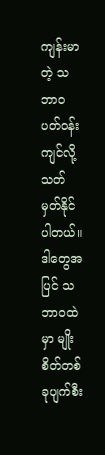ကျန်းမာတဲ့ သဘာဝပတ်ဝန်းကျင်လို့ သတ်မှတ်နိုင်ပါတယ်။
ဒါတွေအပြင် သဘာဝထဲမှာ မျိုးစိတ်တစ်ခုပျက်စီး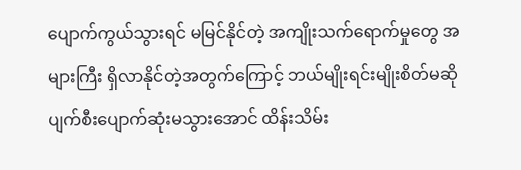ပျောက်ကွယ်သွားရင် မမြင်နိုင်တဲ့ အကျိုးသက်ရောက်မှုတွေ အများကြီး ရှိလာနိုင်တဲ့အတွက်ကြောင့် ဘယ်မျိုးရင်းမျိုးစိတ်မဆို ပျက်စီးပျောက်ဆုံးမသွားအောင် ထိန်းသိမ်း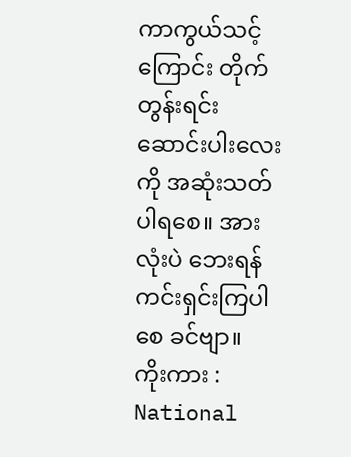ကာကွယ်သင့်ကြောင်း တိုက်တွန်းရင်း ဆောင်းပါးလေးကို အဆုံးသတ်ပါရစေ။ အားလုံးပဲ ဘေးရန်ကင်းရှင်းကြပါစေ ခင်ဗျာ။
ကိုးကား : National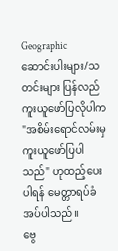Geographic
ဆောင်းပါးများ/သတင်းများ ပြန်လည်ကူးယူဖော်ပြလိုပါက "အစိမ်းရောင်လမ်းမှ ကူးယူဖော်ပြပါသည်" ဟုထည့်ပေးပါရန် မေတ္တာရပ်ခံအပ်ပါသည်။
ဗွေ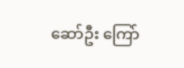ဆော်ဦး ကြော်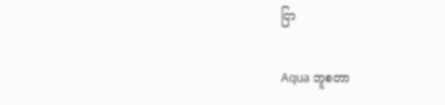ငြာ

Aqua ဘူစတာ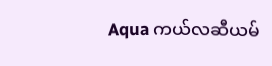Aqua ကယ်လဆီယမ်